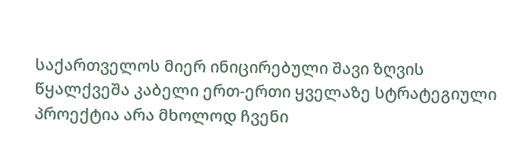საქართველოს მიერ ინიცირებული შავი ზღვის წყალქვეშა კაბელი ერთ-ერთი ყველაზე სტრატეგიული პროექტია არა მხოლოდ ჩვენი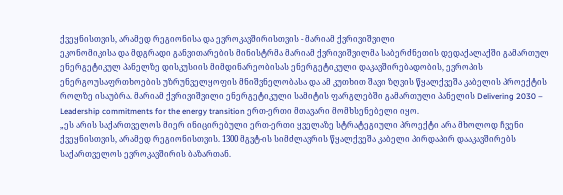ქვეყნისთვის, არამედ რეგიონისა და ევროკავშირისთვის - მარიამ ქვრივიშვილი
ეკონომიკისა და მდგრადი განვითარების მინისტრმა მარიამ ქვრივიშვილმა საბერძნეთის დედაქალაქში გამართულ ენერგეტიკულ პანელზე დისკუსიის მიმდინარეობისას ენერგეტიკული დაკავშირებადობის, ევროპის ენერგოუსაფრთხოების უზრუნველყოფის მნიშვნელობასა და ამ კუთხით შავი ზღვის წყალქვეშა კაბელის პროექტის როლზე ისაუბრა. მარიამ ქვრივიშვილი ენერგეტიკული სამიტის ფარგლებში გამართული პანელის Delivering 2030 – Leadership commitments for the energy transition ერთ-ერთი მთავარი მომხსენებელი იყო.
„ეს არის საქართველოს მიერ ინიცირებული ერთ-ერთი ყველაზე სტრატეგიული პროექტი არა მხოლოდ ჩვენი ქვეყნისთვის, არამედ რეგიონისთვის. 1300 მგვტ-ის სიმძლავრის წყალქვეშა კაბელი პირდაპირ დააკავშირებს საქართველოს ევროკავშირის ბაზართან.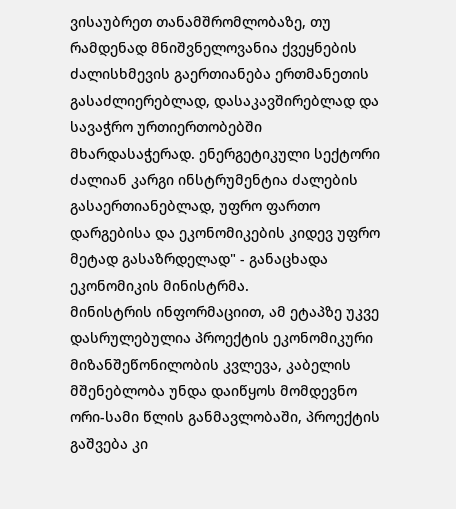ვისაუბრეთ თანამშრომლობაზე, თუ რამდენად მნიშვნელოვანია ქვეყნების ძალისხმევის გაერთიანება ერთმანეთის გასაძლიერებლად, დასაკავშირებლად და სავაჭრო ურთიერთობებში მხარდასაჭერად. ენერგეტიკული სექტორი ძალიან კარგი ინსტრუმენტია ძალების გასაერთიანებლად, უფრო ფართო დარგებისა და ეკონომიკების კიდევ უფრო მეტად გასაზრდელად" - განაცხადა ეკონომიკის მინისტრმა.
მინისტრის ინფორმაციით, ამ ეტაპზე უკვე დასრულებულია პროექტის ეკონომიკური მიზანშეწონილობის კვლევა, კაბელის მშენებლობა უნდა დაიწყოს მომდევნო ორი-სამი წლის განმავლობაში, პროექტის გაშვება კი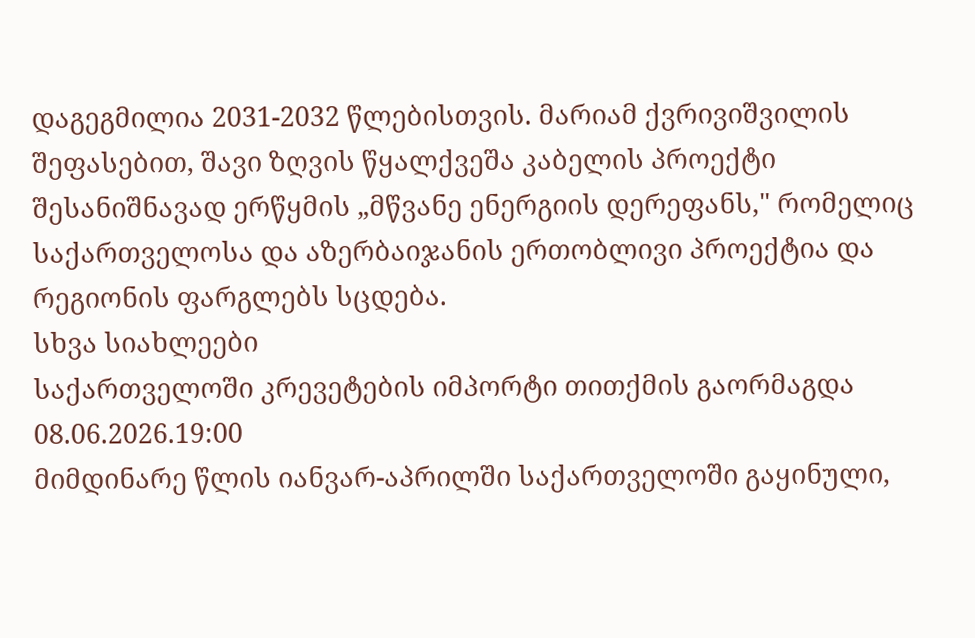დაგეგმილია 2031-2032 წლებისთვის. მარიამ ქვრივიშვილის შეფასებით, შავი ზღვის წყალქვეშა კაბელის პროექტი შესანიშნავად ერწყმის „მწვანე ენერგიის დერეფანს," რომელიც საქართველოსა და აზერბაიჯანის ერთობლივი პროექტია და რეგიონის ფარგლებს სცდება.
სხვა სიახლეები
საქართველოში კრევეტების იმპორტი თითქმის გაორმაგდა
08.06.2026.19:00
მიმდინარე წლის იანვარ-აპრილში საქართველოში გაყინული,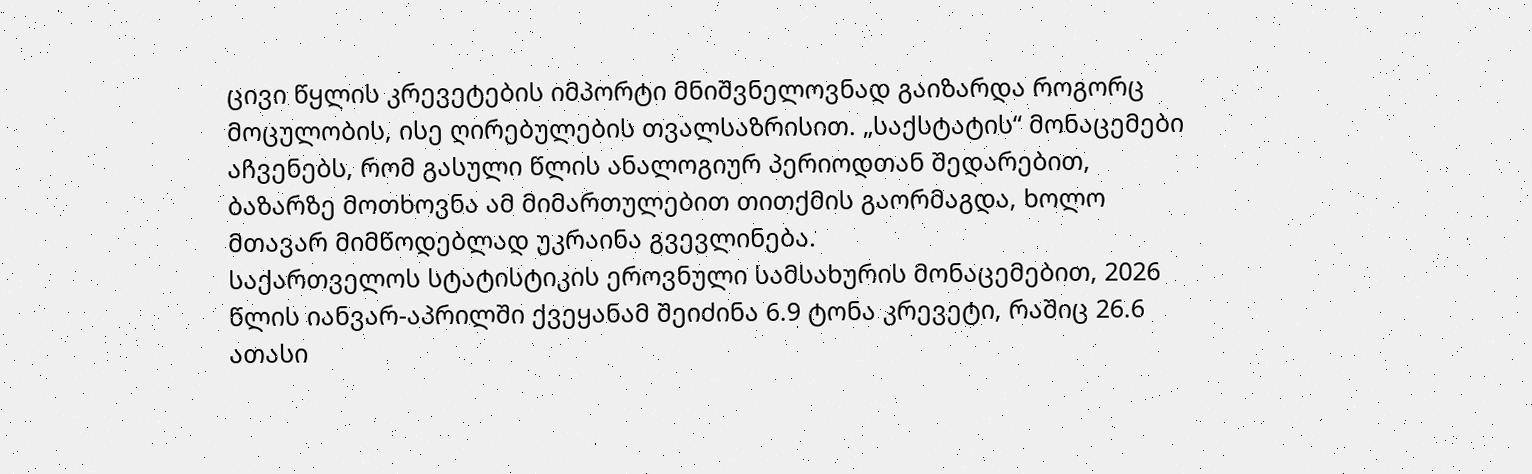ცივი წყლის კრევეტების იმპორტი მნიშვნელოვნად გაიზარდა როგორც მოცულობის, ისე ღირებულების თვალსაზრისით. „საქსტატის“ მონაცემები აჩვენებს, რომ გასული წლის ანალოგიურ პერიოდთან შედარებით, ბაზარზე მოთხოვნა ამ მიმართულებით თითქმის გაორმაგდა, ხოლო მთავარ მიმწოდებლად უკრაინა გვევლინება.
საქართველოს სტატისტიკის ეროვნული სამსახურის მონაცემებით, 2026 წლის იანვარ-აპრილში ქვეყანამ შეიძინა 6.9 ტონა კრევეტი, რაშიც 26.6 ათასი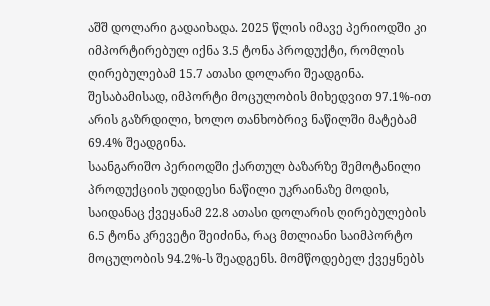აშშ დოლარი გადაიხადა. 2025 წლის იმავე პერიოდში კი იმპორტირებულ იქნა 3.5 ტონა პროდუქტი, რომლის ღირებულებამ 15.7 ათასი დოლარი შეადგინა. შესაბამისად, იმპორტი მოცულობის მიხედვით 97.1%-ით არის გაზრდილი, ხოლო თანხობრივ ნაწილში მატებამ 69.4% შეადგინა.
საანგარიშო პერიოდში ქართულ ბაზარზე შემოტანილი პროდუქციის უდიდესი ნაწილი უკრაინაზე მოდის, საიდანაც ქვეყანამ 22.8 ათასი დოლარის ღირებულების 6.5 ტონა კრევეტი შეიძინა, რაც მთლიანი საიმპორტო მოცულობის 94.2%-ს შეადგენს. მომწოდებელ ქვეყნებს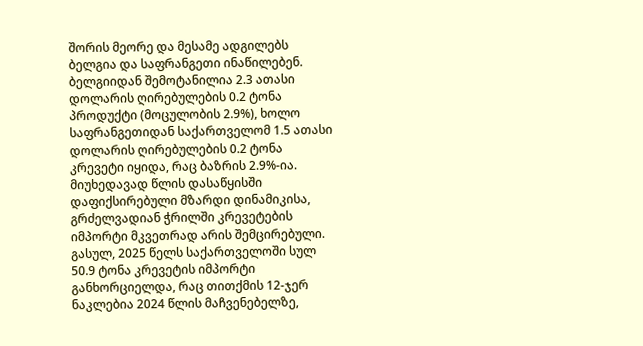შორის მეორე და მესამე ადგილებს ბელგია და საფრანგეთი ინაწილებენ. ბელგიიდან შემოტანილია 2.3 ათასი დოლარის ღირებულების 0.2 ტონა პროდუქტი (მოცულობის 2.9%), ხოლო საფრანგეთიდან საქართველომ 1.5 ათასი დოლარის ღირებულების 0.2 ტონა კრევეტი იყიდა, რაც ბაზრის 2.9%-ია.
მიუხედავად წლის დასაწყისში დაფიქსირებული მზარდი დინამიკისა, გრძელვადიან ჭრილში კრევეტების იმპორტი მკვეთრად არის შემცირებული. გასულ, 2025 წელს საქართველოში სულ 50.9 ტონა კრევეტის იმპორტი განხორციელდა, რაც თითქმის 12-ჯერ ნაკლებია 2024 წლის მაჩვენებელზე,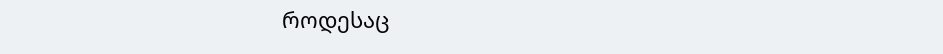როდესაც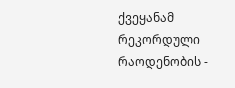ქვეყანამ რეკორდული რაოდენობის -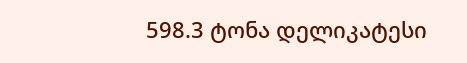598.3 ტონა დელიკატესი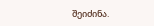შეიძინა.